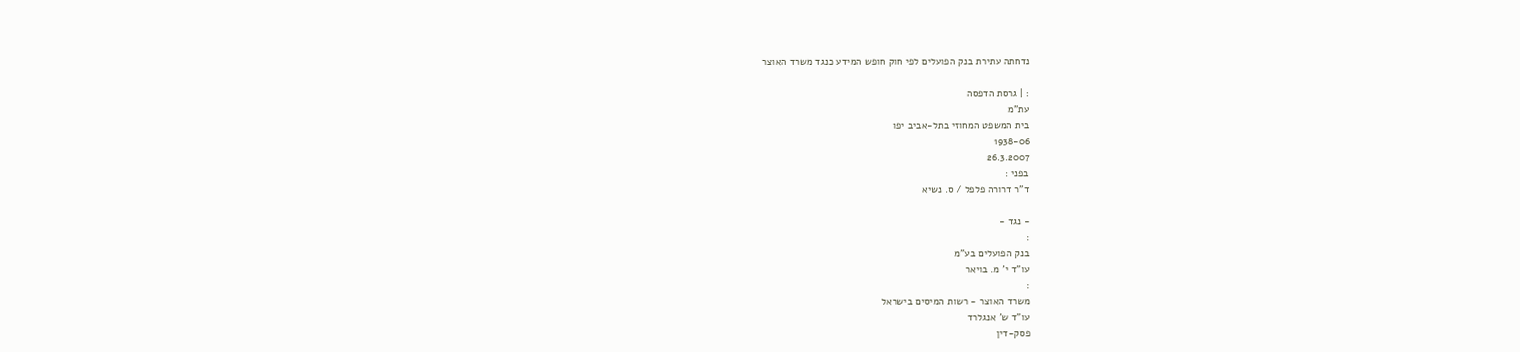נדחתה עתירת בנק הפועלים לפי חוק חופש המידע כנגד משרד האוצר

: | גרסת הדפסה
עת"מ
בית המשפט המחוזי בתל-אביב יפו
1938-06
26.3.2007
בפני :
ד"ר דרורה פלפל / ס. נשיא

- נגד -
:
בנק הפועלים בע"מ
עו"ד י' מ. בויאר
:
משרד האוצר - רשות המיסים בישראל
עו"ד ש' אנגלרד
פסק-דין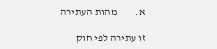א.         מהות העתירה

זו עתירה לפי חוק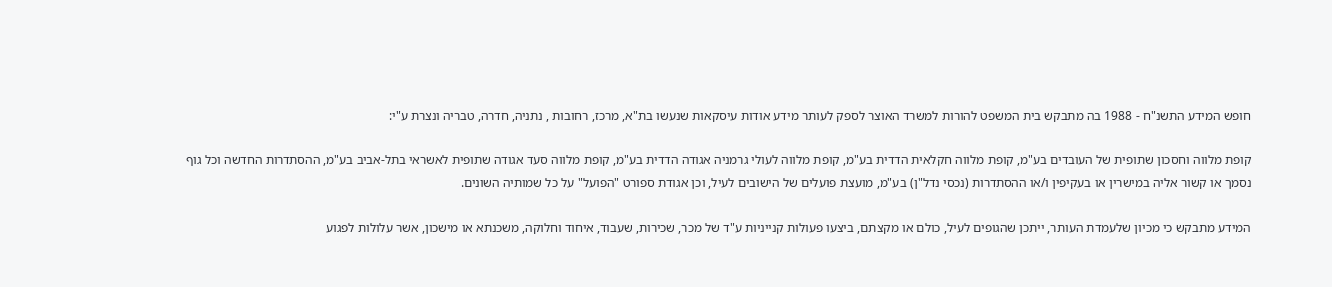חופש המידע התשנ"ח - 1988 בה מתבקש בית המשפט להורות למשרד האוצר לספק לעותר מידע אודות עיסקאות שנעשו בת"א, מרכז, רחובות , נתניה, חדרה, טבריה ונצרת ע"י:

קופת מלווה וחסכון שתופית של העובדים בע"מ, קופת מלווה חקלאית הדדית בע"מ, קופת מלווה לעולי גרמניה אגודה הדדית בע"מ, קופת מלווה סעד אגודה שתופית לאשראי בתל-אביב בע"מ, ההסתדרות החדשה וכל גוף נסמך או קשור אליה במישרין או בעקיפין ו/או ההסתדרות (נכסי נדל"ן) בע"מ, מועצת פועלים של הישובים לעיל, וכן אגודת ספורט "הפועל" על כל שמותיה השונים.

המידע מתבקש כי מכיון שלעמדת העותר, ייתכן שהגופים לעיל, כולם או מקצתם, ביצעו פעולות קנייניות ע"ד של מכר, שכירות, שעבוד, איחוד וחלוקה, משכנתא או מישכון, אשר עלולות לפגוע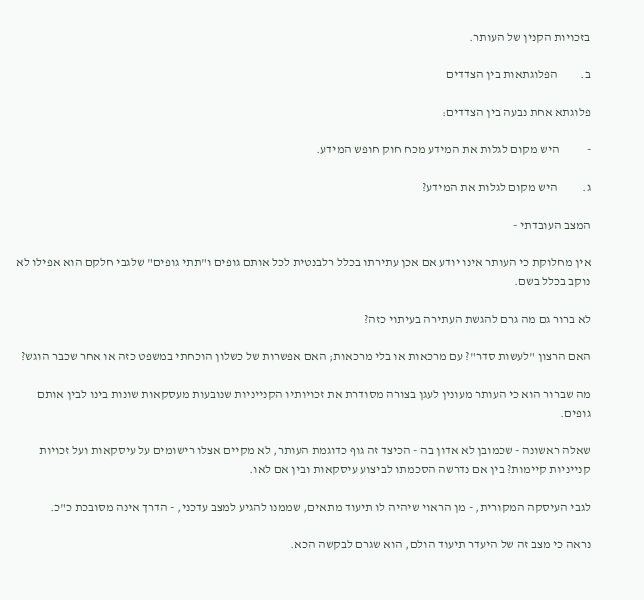בזכויות הקנין של העותר.

ב.         הפלוגתאות בין הצדדים

פלוגתא אחת נבעה בין הצדדים:

-           היש מקום לגלות את המידע מכח חוק חופש המידע.

ג.          היש מקום לגלות את המידע?

המצב העובדתי -

אין מחלוקת כי העותר אינו יודע אם אכן עתירתו בכלל רלבנטית לכל אותם גופים ו"תתי גופים" שלגבי חלקם הוא אפילו לא נוקב בכלל בשם.

לא ברור גם מה גרם להגשת העתירה בעיתוי כזה?

האם הרצון "לעשות סדר"? עם מרכאות או בלי מרכאות; האם אפשרות של כשלון הוכחתי במשפט כזה או אחר שכבר הוגש?

מה שברור הוא כי העותר מעונין לעגן בצורה מסודרת את זכויותיו הקנייניות שנובעות מעסקאות שונות בינו לבין אותם גופים.

שאלה ראשונה - שכמובן לא אדון בה - הכיצד זה גוף כדוגמת העותר, לא מקיים אצלו רישומים על עיסקאות ועל זכויות קנייניות קיימות? בין אם נדרשה הסכמתו לביצוע עיסקאות ובין אם לאו.

לגבי העיסקה המקורית, - מן הראוי שיהיה לו תיעוד מתאים, שממנו להגיע למצב עדכני, - הדרך אינה מסובכת כ"כ.

נראה כי מצב זה של היעדר תיעוד הולם, הוא שגרם לבקשה הכא.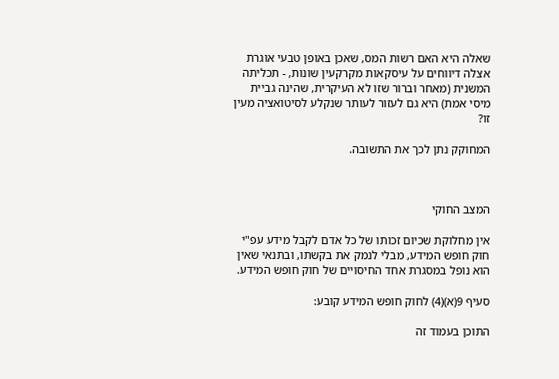שאלה היא האם רשות המס, שאכן באופן טבעי אוגרת אצלה דיווחים על עיסקאות מקרקעין שונות, - תכליתה המשנית (מאחר וברור שזו לא העיקרית, שהינה גביית מיסי אמת) היא גם לעזור לעותר שנקלע לסיטואציה מעין זו?

המחוקק נתן לכך את התשובה.



המצב החוקי

אין מחלוקת שכיום זכותו של כל אדם לקבל מידע עפ"י חוק חופש המידע, מבלי לנמק את בקשתו, ובתנאי שאין הוא נופל במסגרת אחד החיסויים של חוק חופש המידע.

סעיף 9(א)(4) לחוק חופש המידע קובע:

התוכן בעמוד זה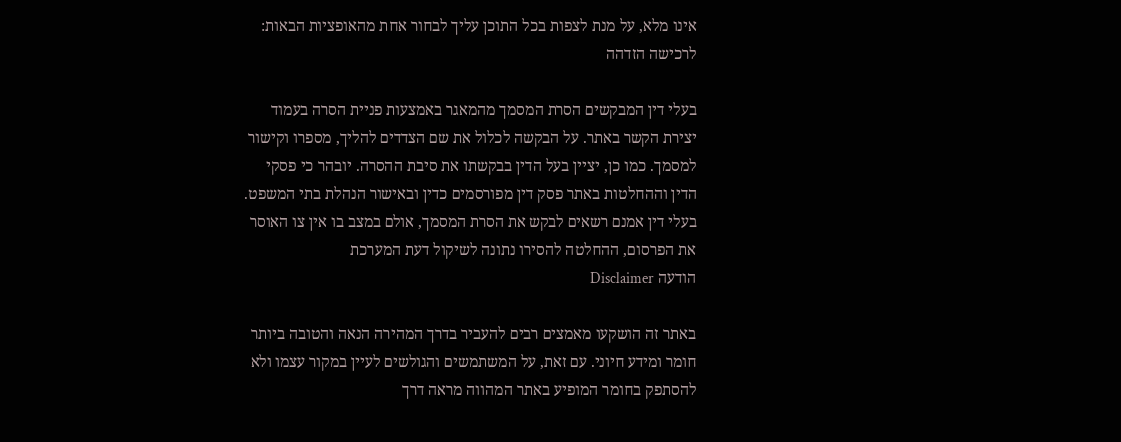אינו מלא, על מנת לצפות בכל התוכן עליך לבחור אחת מהאופציות הבאות:
לרכישה הזדהה

בעלי דין המבקשים הסרת המסמך מהמאגר באמצעות פניית הסרה בעמוד יצירת הקשר באתר. על הבקשה לכלול את שם הצדדים להליך, מספרו וקישור למסמך. כמו כן, יציין בעל הדין בבקשתו את סיבת ההסרה. יובהר כי פסקי הדין וההחלטות באתר פסק דין מפורסמים כדין ובאישור הנהלת בתי המשפט. בעלי דין אמנם רשאים לבקש את הסרת המסמך, אולם במצב בו אין צו האוסר את הפרסום, ההחלטה להסירו נתונה לשיקול דעת המערכת
הודעה Disclaimer

באתר זה הושקעו מאמצים רבים להעביר בדרך המהירה הנאה והטובה ביותר חומר ומידע חיוני. עם זאת, על המשתמשים והגולשים לעיין במקור עצמו ולא להסתפק בחומר המופיע באתר המהווה מראה דרך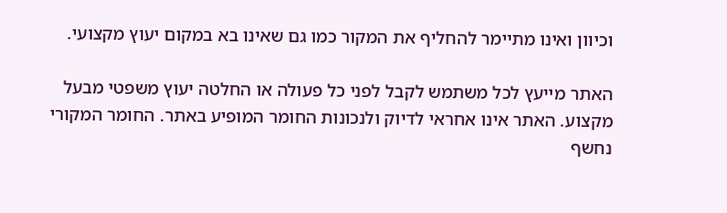וכיוון ואינו מתיימר להחליף את המקור כמו גם שאינו בא במקום יעוץ מקצועי.

האתר מייעץ לכל משתמש לקבל לפני כל פעולה או החלטה יעוץ משפטי מבעל מקצוע. האתר אינו אחראי לדיוק ולנכונות החומר המופיע באתר. החומר המקורי נחשף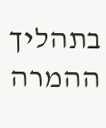בתהליך ההמרה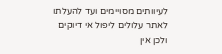לעיוותים מסויימים ועד להעלתו לאתר עלולים ליפול אי דיוקים ולכן אין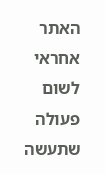האתר אחראי לשום פעולה שתעשה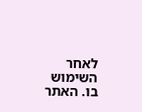לאחר השימוש בו. האתר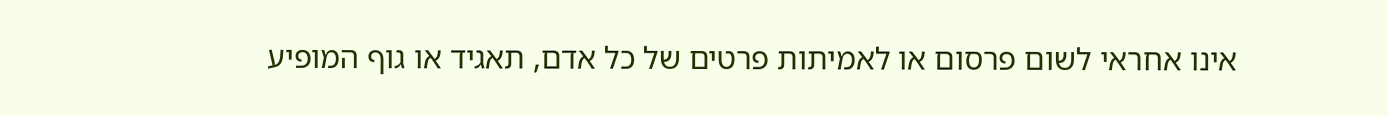אינו אחראי לשום פרסום או לאמיתות פרטים של כל אדם, תאגיד או גוף המופיע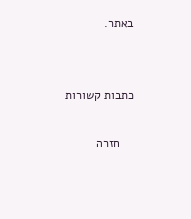באתר.


כתבות קשורות

    חזרה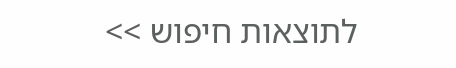לתוצאות חיפוש >>